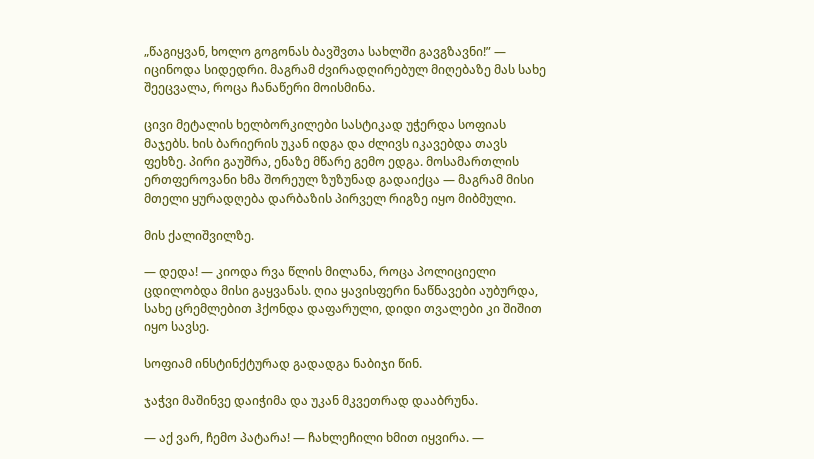„წაგიყვან, ხოლო გოგონას ბავშვთა სახლში გავგზავნი!” — იცინოდა სიდედრი. მაგრამ ძვირადღირებულ მიღებაზე მას სახე შეეცვალა, როცა ჩანაწერი მოისმინა.

ცივი მეტალის ხელბორკილები სასტიკად უჭერდა სოფიას მაჯებს. ხის ბარიერის უკან იდგა და ძლივს იკავებდა თავს ფეხზე. პირი გაუშრა, ენაზე მწარე გემო ედგა. მოსამართლის ერთფეროვანი ხმა შორეულ ზუზუნად გადაიქცა — მაგრამ მისი მთელი ყურადღება დარბაზის პირველ რიგზე იყო მიბმული.

მის ქალიშვილზე.

— დედა! — კიოდა რვა წლის მილანა, როცა პოლიციელი ცდილობდა მისი გაყვანას. ღია ყავისფერი ნაწნავები აუბურდა, სახე ცრემლებით ჰქონდა დაფარული, დიდი თვალები კი შიშით იყო სავსე.

სოფიამ ინსტინქტურად გადადგა ნაბიჯი წინ.

ჯაჭვი მაშინვე დაიჭიმა და უკან მკვეთრად დააბრუნა.

— აქ ვარ, ჩემო პატარა! — ჩახლეჩილი ხმით იყვირა. —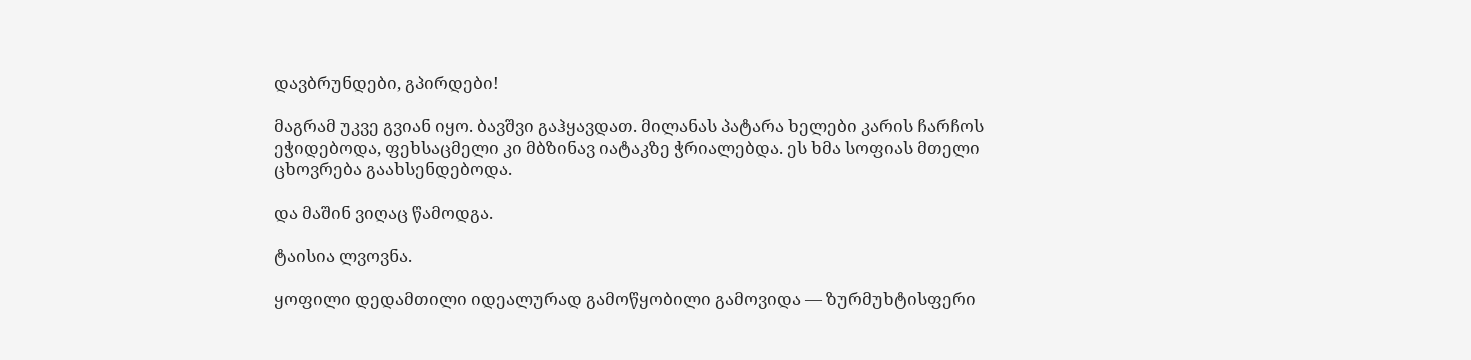დავბრუნდები, გპირდები!

მაგრამ უკვე გვიან იყო. ბავშვი გაჰყავდათ. მილანას პატარა ხელები კარის ჩარჩოს ეჭიდებოდა, ფეხსაცმელი კი მბზინავ იატაკზე ჭრიალებდა. ეს ხმა სოფიას მთელი ცხოვრება გაახსენდებოდა.

და მაშინ ვიღაც წამოდგა.

ტაისია ლვოვნა.

ყოფილი დედამთილი იდეალურად გამოწყობილი გამოვიდა — ზურმუხტისფერი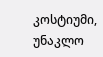კოსტიუმი, უნაკლო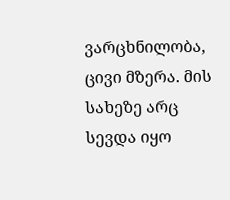ვარცხნილობა, ცივი მზერა. მის სახეზე არც სევდა იყო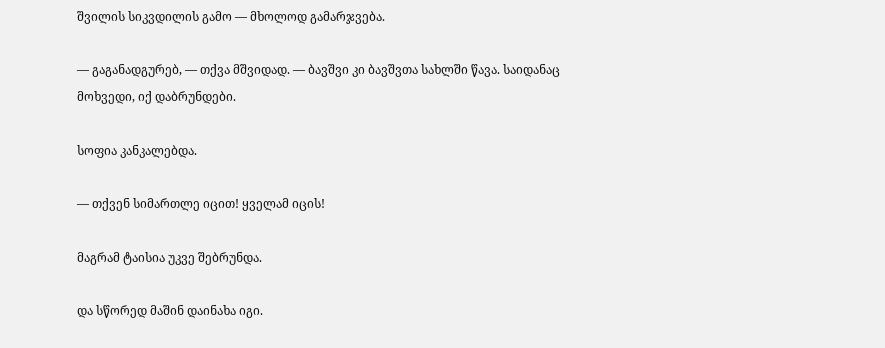შვილის სიკვდილის გამო — მხოლოდ გამარჯვება.

— გაგანადგურებ, — თქვა მშვიდად. — ბავშვი კი ბავშვთა სახლში წავა. საიდანაც მოხვედი, იქ დაბრუნდები.

სოფია კანკალებდა.

— თქვენ სიმართლე იცით! ყველამ იცის!

მაგრამ ტაისია უკვე შებრუნდა.

და სწორედ მაშინ დაინახა იგი.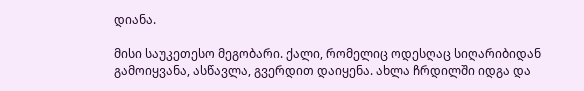დიანა.

მისი საუკეთესო მეგობარი. ქალი, რომელიც ოდესღაც სიღარიბიდან გამოიყვანა, ასწავლა, გვერდით დაიყენა. ახლა ჩრდილში იდგა და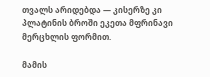თვალს არიდებდა — კისერზე კი პლატინის ბროში ეკეთა მფრინავი მერცხლის ფორმით.

მამის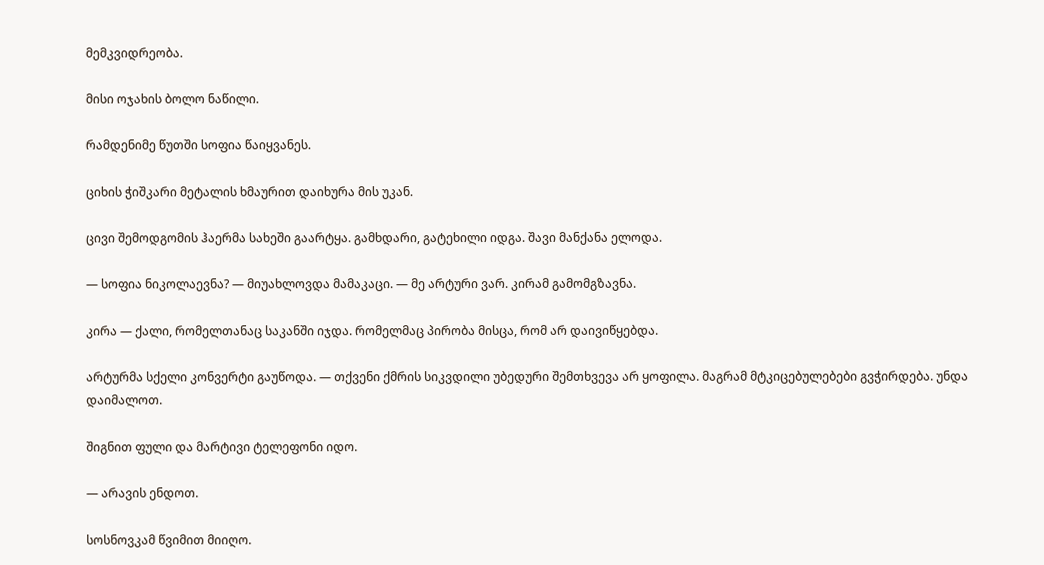მემკვიდრეობა.

მისი ოჯახის ბოლო ნაწილი.

რამდენიმე წუთში სოფია წაიყვანეს.

ციხის ჭიშკარი მეტალის ხმაურით დაიხურა მის უკან.

ცივი შემოდგომის ჰაერმა სახეში გაარტყა. გამხდარი, გატეხილი იდგა. შავი მანქანა ელოდა.

— სოფია ნიკოლაევნა? — მიუახლოვდა მამაკაცი. — მე არტური ვარ. კირამ გამომგზავნა.

კირა — ქალი, რომელთანაც საკანში იჯდა. რომელმაც პირობა მისცა, რომ არ დაივიწყებდა.

არტურმა სქელი კონვერტი გაუწოდა. — თქვენი ქმრის სიკვდილი უბედური შემთხვევა არ ყოფილა. მაგრამ მტკიცებულებები გვჭირდება. უნდა დაიმალოთ.

შიგნით ფული და მარტივი ტელეფონი იდო.

— არავის ენდოთ.

სოსნოვკამ წვიმით მიიღო.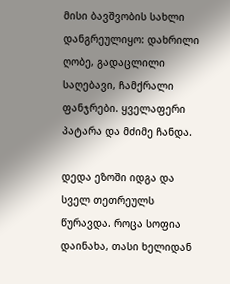მისი ბავშვობის სახლი დანგრეულიყო: დახრილი ღობე, გადაცლილი საღებავი, ჩამქრალი ფანჯრები. ყველაფერი პატარა და მძიმე ჩანდა.

დედა ეზოში იდგა და სველ თეთრეულს წურავდა. როცა სოფია დაინახა, თასი ხელიდან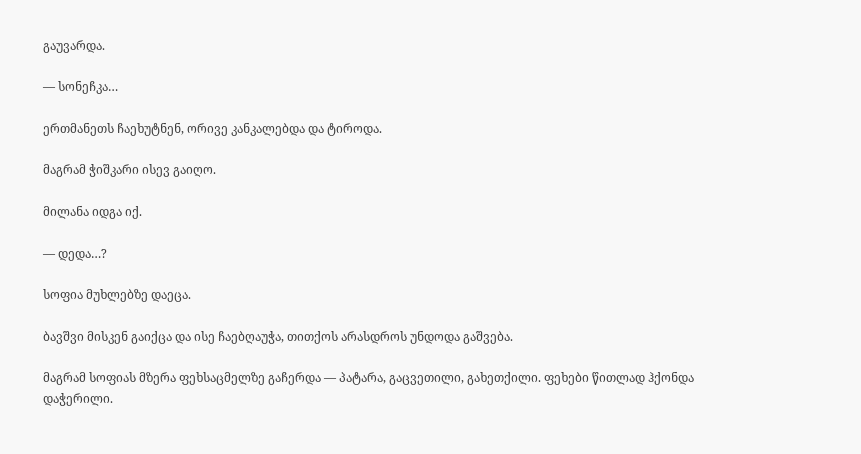გაუვარდა.

— სონეჩკა…

ერთმანეთს ჩაეხუტნენ, ორივე კანკალებდა და ტიროდა.

მაგრამ ჭიშკარი ისევ გაიღო.

მილანა იდგა იქ.

— დედა…?

სოფია მუხლებზე დაეცა.

ბავშვი მისკენ გაიქცა და ისე ჩაებღაუჭა, თითქოს არასდროს უნდოდა გაშვება.

მაგრამ სოფიას მზერა ფეხსაცმელზე გაჩერდა — პატარა, გაცვეთილი, გახეთქილი. ფეხები წითლად ჰქონდა დაჭერილი.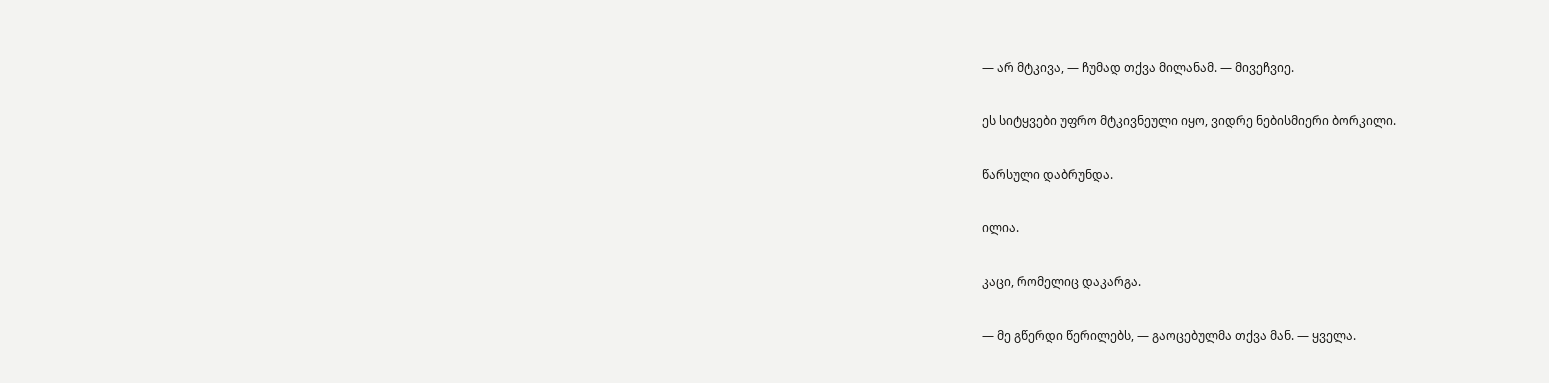— არ მტკივა, — ჩუმად თქვა მილანამ. — მივეჩვიე.

ეს სიტყვები უფრო მტკივნეული იყო, ვიდრე ნებისმიერი ბორკილი.

წარსული დაბრუნდა.

ილია.

კაცი, რომელიც დაკარგა.

— მე გწერდი წერილებს, — გაოცებულმა თქვა მან. — ყველა.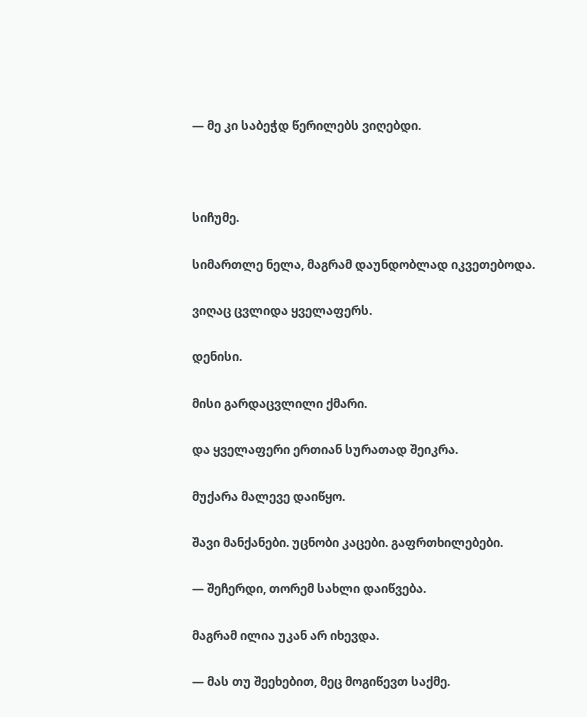— მე კი საბეჭდ წერილებს ვიღებდი.



სიჩუმე.

სიმართლე ნელა, მაგრამ დაუნდობლად იკვეთებოდა.

ვიღაც ცვლიდა ყველაფერს.

დენისი.

მისი გარდაცვლილი ქმარი.

და ყველაფერი ერთიან სურათად შეიკრა.

მუქარა მალევე დაიწყო.

შავი მანქანები. უცნობი კაცები. გაფრთხილებები.

— შეჩერდი, თორემ სახლი დაიწვება.

მაგრამ ილია უკან არ იხევდა.

— მას თუ შეეხებით, მეც მოგიწევთ საქმე.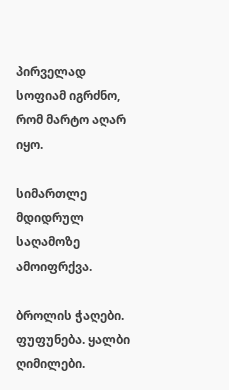პირველად სოფიამ იგრძნო, რომ მარტო აღარ იყო.

სიმართლე მდიდრულ საღამოზე ამოიფრქვა.

ბროლის ჭაღები. ფუფუნება. ყალბი ღიმილები.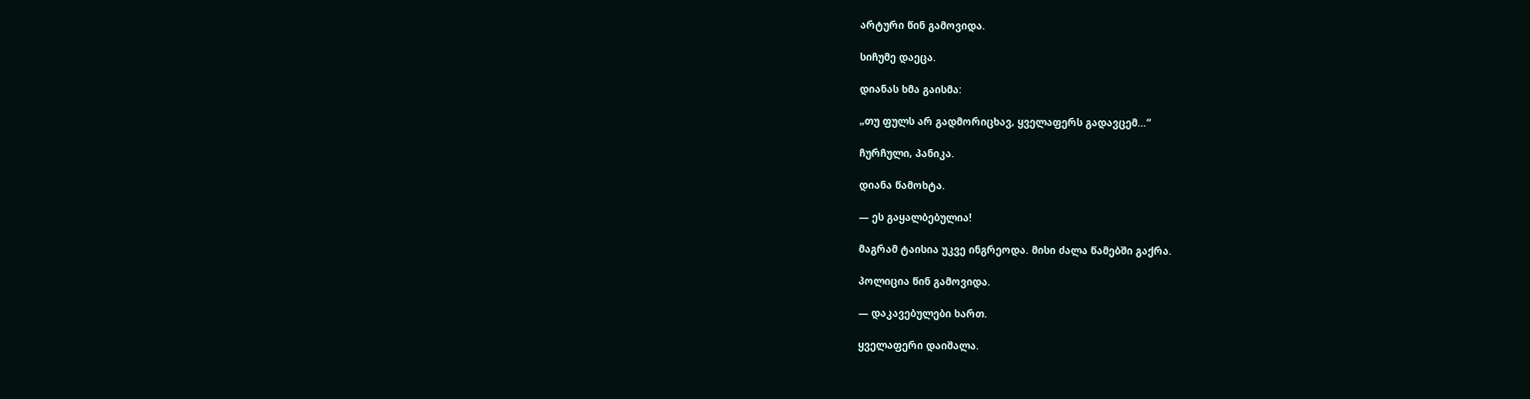არტური წინ გამოვიდა.

სიჩუმე დაეცა.

დიანას ხმა გაისმა:

„თუ ფულს არ გადმორიცხავ, ყველაფერს გადავცემ…“

ჩურჩული, პანიკა.

დიანა წამოხტა.

— ეს გაყალბებულია!

მაგრამ ტაისია უკვე ინგრეოდა. მისი ძალა წამებში გაქრა.

პოლიცია წინ გამოვიდა.

— დაკავებულები ხართ.

ყველაფერი დაიშალა.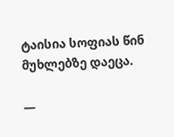ტაისია სოფიას წინ მუხლებზე დაეცა.

—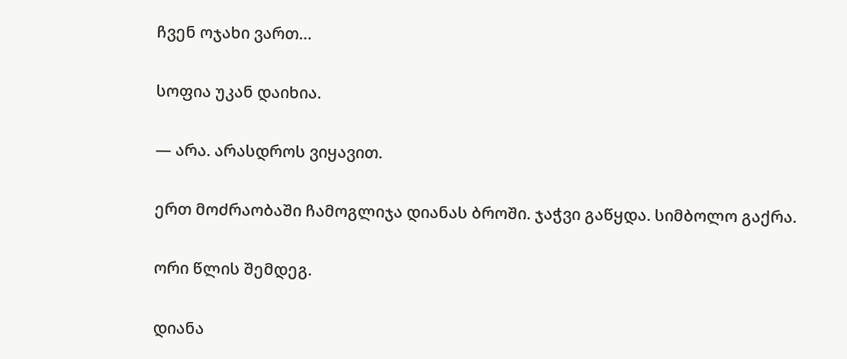ჩვენ ოჯახი ვართ…

სოფია უკან დაიხია.

— არა. არასდროს ვიყავით.

ერთ მოძრაობაში ჩამოგლიჯა დიანას ბროში. ჯაჭვი გაწყდა. სიმბოლო გაქრა.

ორი წლის შემდეგ.

დიანა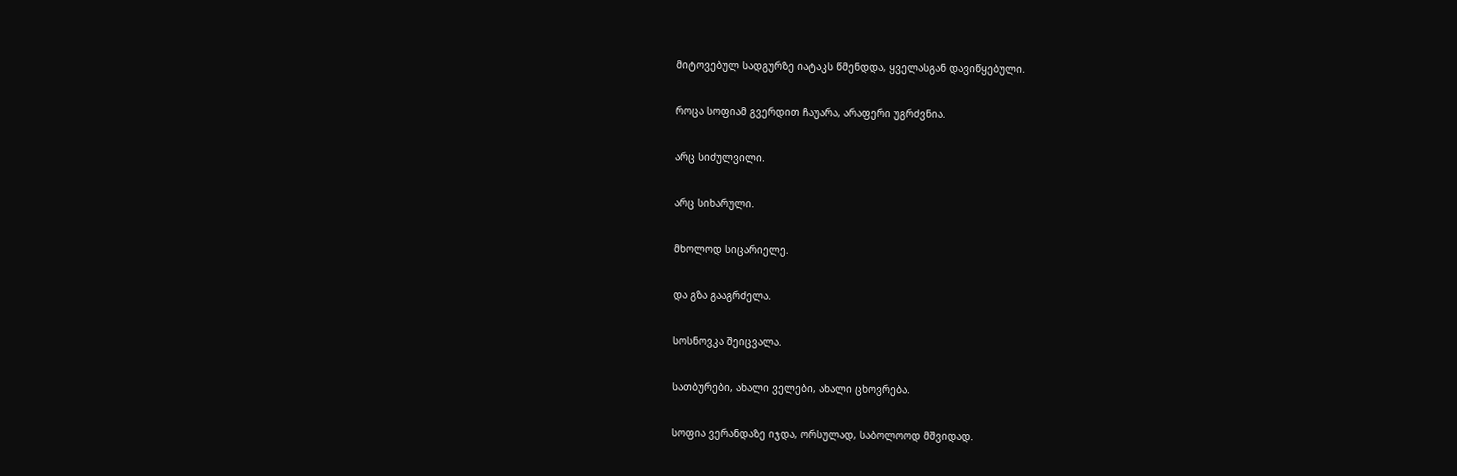მიტოვებულ სადგურზე იატაკს წმენდდა, ყველასგან დავიწყებული.

როცა სოფიამ გვერდით ჩაუარა, არაფერი უგრძვნია.

არც სიძულვილი.

არც სიხარული.

მხოლოდ სიცარიელე.

და გზა გააგრძელა.

სოსნოვკა შეიცვალა.

სათბურები, ახალი ველები, ახალი ცხოვრება.

სოფია ვერანდაზე იჯდა, ორსულად, საბოლოოდ მშვიდად.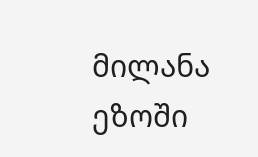მილანა ეზოში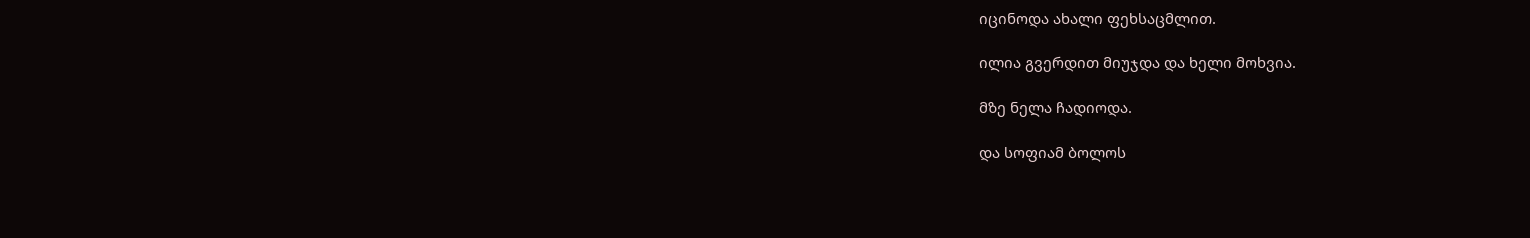იცინოდა ახალი ფეხსაცმლით.

ილია გვერდით მიუჯდა და ხელი მოხვია.

მზე ნელა ჩადიოდა.

და სოფიამ ბოლოს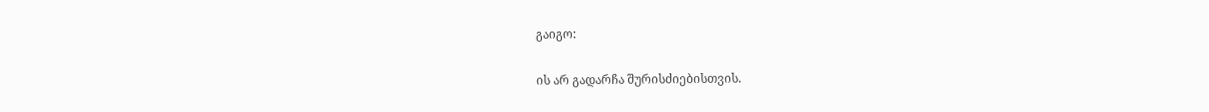გაიგო:

ის არ გადარჩა შურისძიებისთვის.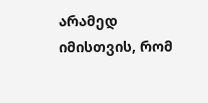არამედ იმისთვის, რომ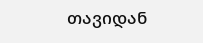თავიდან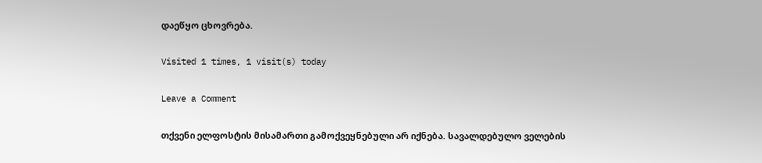დაეწყო ცხოვრება.

Visited 1 times, 1 visit(s) today

Leave a Comment

თქვენი ელფოსტის მისამართი გამოქვეყნებული არ იქნება. სავალდებულო ველების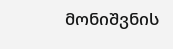მონიშვნის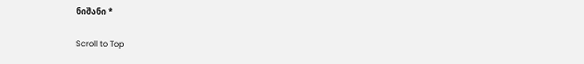ნიშანი *

Scroll to Top